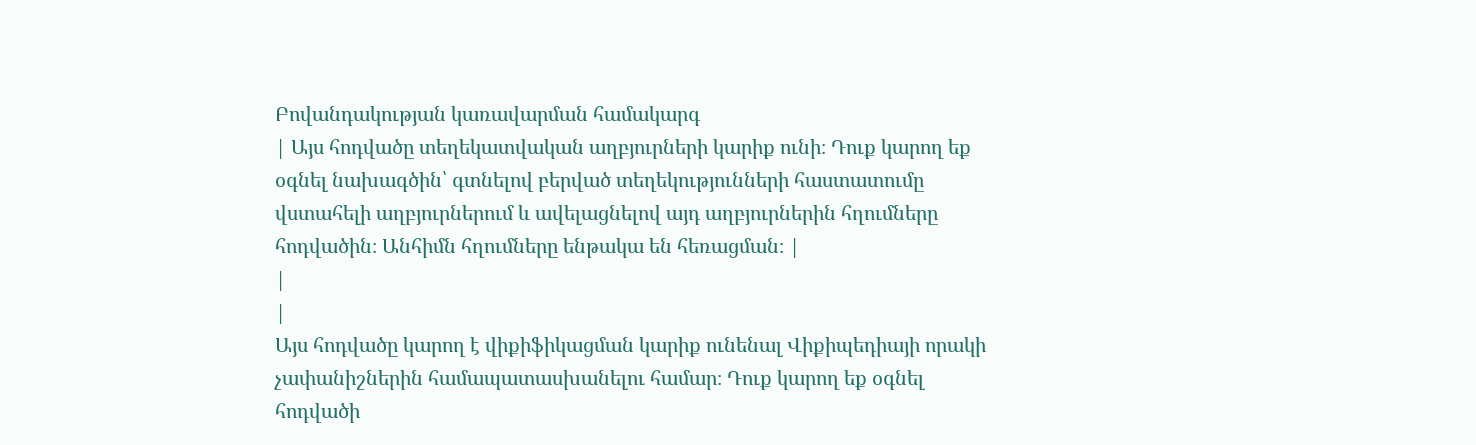Բովանդակության կառավարման համակարգ
| Այս հոդվածը տեղեկատվական աղբյուրների կարիք ունի։ Դուք կարող եք օգնել նախագծին՝ գտնելով բերված տեղեկությունների հաստատումը վստահելի աղբյուրներում և ավելացնելով այդ աղբյուրներին հղումները հոդվածին։ Անհիմն հղումները ենթակա են հեռացման։ |
|
|
Այս հոդվածը կարող է վիքիֆիկացման կարիք ունենալ Վիքիպեդիայի որակի չափանիշներին համապատասխանելու համար։ Դուք կարող եք օգնել հոդվածի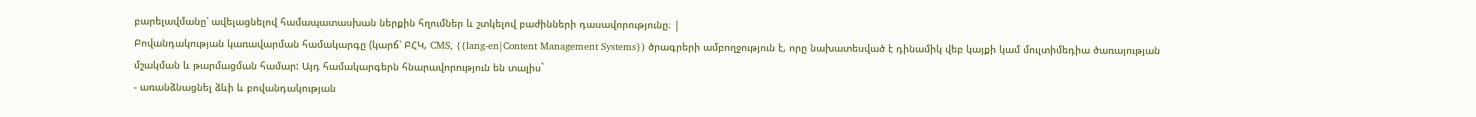բարելավմանը՝ ավելացնելով համապատասխան ներքին հղումներ և շտկելով բաժինների դասավորությունը։ |
Բովանդակության կառավարման համակարգը (կարճ՝ ԲՀԿ, CMS, {{lang-en|Content Management Systems}) ծրագրերի ամբողջություն է, որը նախատեսված է դինամիկ վեբ կայքի կամ մուլտիմեդիա ծառայության մշակման և թարմացման համար: Այդ համակարգերն հնարավորություն են տալիս`
- առանձնացնել ձևի և բովանդակության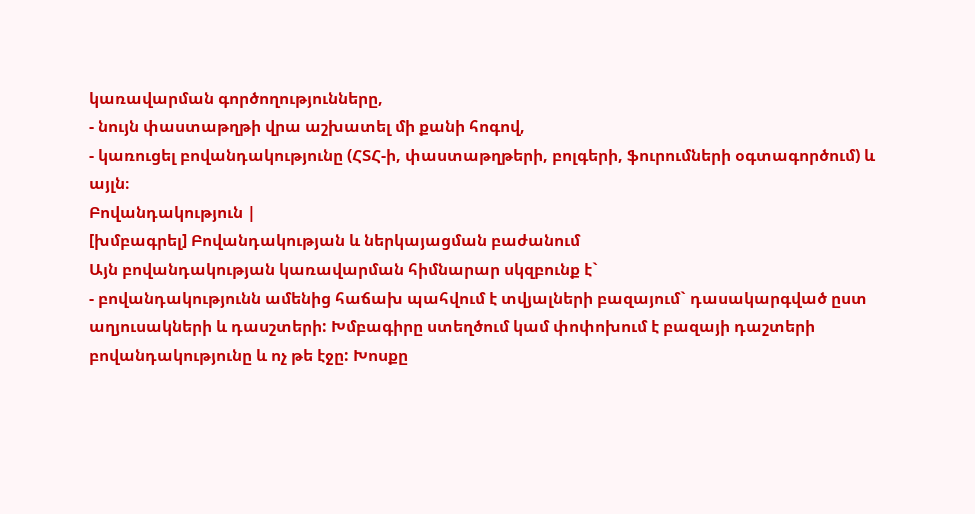կառավարման գործողությունները,
- նույն փաստաթղթի վրա աշխատել մի քանի հոգով,
- կառուցել բովանդակությունը (ՀՏՀ-ի, փաստաթղթերի, բոլգերի, ֆուրումների օգտագործում) և այլն։
Բովանդակություն |
[խմբագրել] Բովանդակության և ներկայացման բաժանում
Այն բովանդակության կառավարման հիմնարար սկզբունք է`
- բովանդակությունն ամենից հաճախ պահվում է տվյալների բազայում` դասակարգված ըստ աղյուսակների և դասշտերի: Խմբագիրը ստեղծում կամ փոփոխում է բազայի դաշտերի բովանդակությունը և ոչ թե էջը: Խոսքը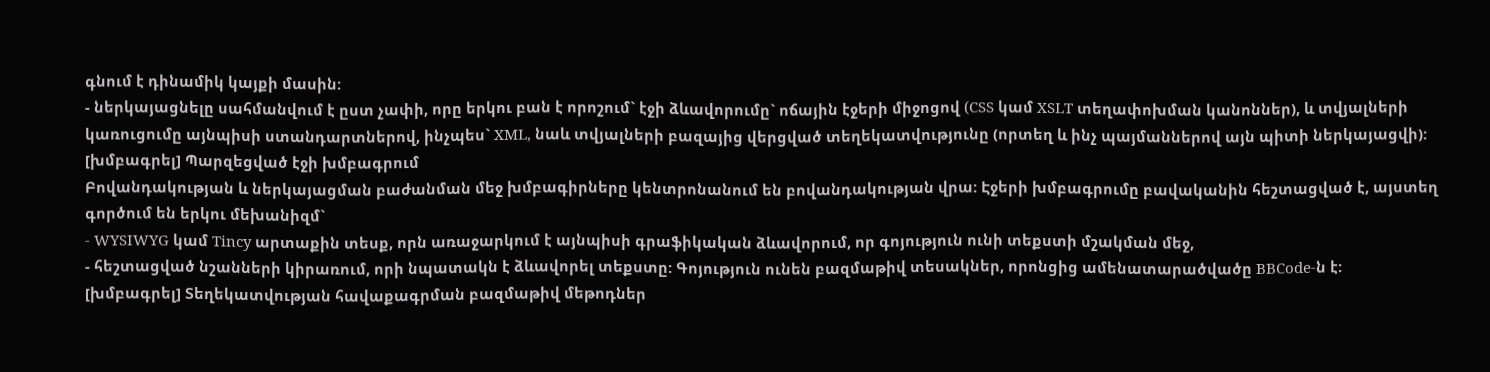գնում է դինամիկ կայքի մասին:
- ներկայացնելը սահմանվում է ըստ չափի, որը երկու բան է որոշում` էջի ձևավորումը` ոճային էջերի միջոցով (CSS կամ XSLT տեղափոխման կանոններ), և տվյալների կառուցումը այնպիսի ստանդարտներով, ինչպես` XML, նաև տվյալների բազայից վերցված տեղեկատվությունը (որտեղ և ինչ պայմաններով այն պիտի ներկայացվի):
[խմբագրել] Պարզեցված էջի խմբագրում
Բովանդակության և ներկայացման բաժանման մեջ խմբագիրները կենտրոնանում են բովանդակության վրա: Էջերի խմբագրումը բավականին հեշտացված է, այստեղ գործում են երկու մեխանիզմ`
- WYSIWYG կամ Tincy արտաքին տեսք, որն առաջարկում է այնպիսի գրաֆիկական ձևավորում, որ գոյություն ունի տեքստի մշակման մեջ,
- հեշտացված նշանների կիրառում, որի նպատակն է ձևավորել տեքստը: Գոյություն ունեն բազմաթիվ տեսակներ, որոնցից ամենատարածվածը BBCode-ն է:
[խմբագրել] Տեղեկատվության հավաքագրման բազմաթիվ մեթոդներ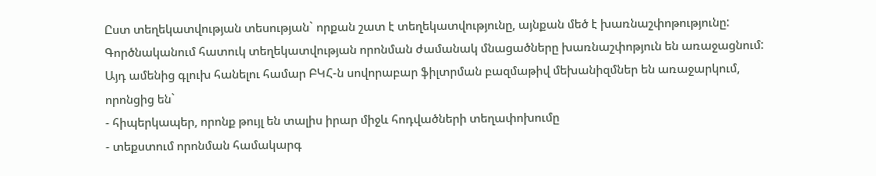Ըստ տեղեկատվության տեսության` որքան շատ է տեղեկատվությունը, այնքան մեծ է խառնաշփոթությունը: Գործնականում հատուկ տեղեկատվության որոնման ժամանակ մնացածները խառնաշփոթյուն են առաջացնում: Այդ ամենից գլուխ հանելու համար ԲԿՀ-ն սովորաբար ֆիլտրման բազմաթիվ մեխանիզմներ են առաջարկում, որոնցից են`
- հիպերկապեր, որոնք թույլ են տալիս իրար միջև հոդվածների տեղափոխումը
- տեքստում որոնման համակարգ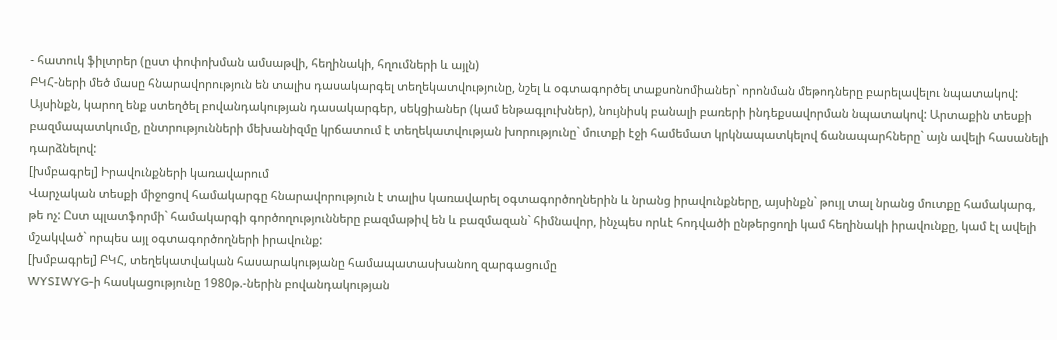- հատուկ ֆիլտրեր (ըստ փոփոխման ամսաթվի, հեղինակի, հղումների և այլն)
ԲԿՀ-ների մեծ մասը հնարավորություն են տալիս դասակարգել տեղեկատվությունը, նշել և օգտագործել տաքսոնոմիաներ` որոնման մեթոդները բարելավելու նպատակով: Այսինքն, կարող ենք ստեղծել բովանդակության դասակարգեր, սեկցիաներ (կամ ենթագլուխներ), նույնիսկ բանալի բառերի ինդեքսավորման նպատակով: Արտաքին տեսքի բազմապատկումը, ընտրությունների մեխանիզմը կրճատում է տեղեկատվության խորությունը` մուտքի էջի համեմատ կրկնապատկելով ճանապարհները` այն ավելի հասանելի դարձնելով:
[խմբագրել] Իրավունքների կառավարում
Վարչական տեսքի միջոցով համակարգը հնարավորություն է տալիս կառավարել օգտագործողներին և նրանց իրավունքները, այսինքն` թույլ տալ նրանց մուտքը համակարգ, թե ոչ: Ըստ պլատֆորմի` համակարգի գործողությունները բազմաթիվ են և բազմազան` հիմնավոր, ինչպես որևէ հոդվածի ընթերցողի կամ հեղինակի իրավունքը, կամ էլ ավելի մշակված` որպես այլ օգտագործողների իրավունք:
[խմբագրել] ԲԿՀ, տեղեկատվական հասարակությանը համապատասխանող զարգացումը
WYSIWYG-ի հասկացությունը 1980թ.-ներին բովանդակության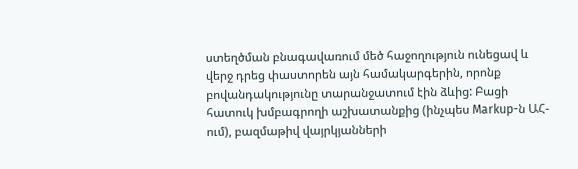ստեղծման բնագավառում մեծ հաջողություն ունեցավ և վերջ դրեց փաստորեն այն համակարգերին, որոնք բովանդակությունը տարանջատում էին ձևից: Բացի հատուկ խմբագրողի աշխատանքից (ինչպես Markup-ն ԱՀ-ում), բազմաթիվ վայրկյանների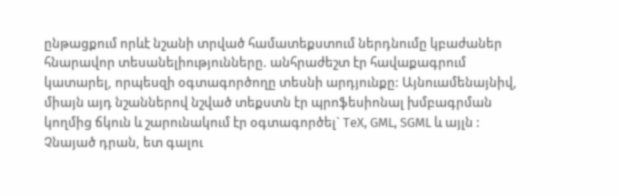ընթացքում որևէ նշանի տրված համատեքստում ներդնումը կբաժաներ հնարավոր տեսանելիությունները. անհրաժեշտ էր հավաքագրում կատարել, որպեսզի օգտագործողը տեսնի արդյունքը: Այնուամենայնիվ, միայն այդ նշաններով նշված տեքստն էր պրոֆեսիոնալ խմբագրման կողմից ճկուն և շարունակում էր օգտագործել` TeX, GML, SGML և այլն : Չնայած դրան, ետ գալու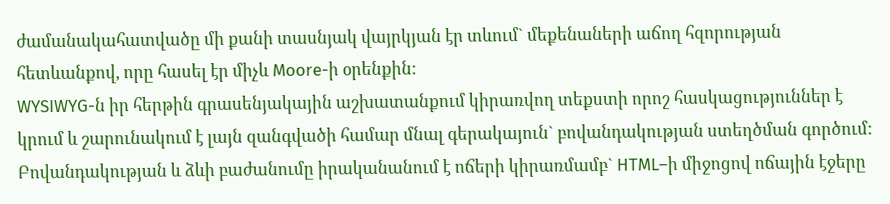ժամանակահատվածը մի քանի տասնյակ վայրկյան էր տևում` մեքենաների աճող հզորության հետևանքով, որը հասել էր միչև Moore-ի օրենքին:
WYSIWYG-ն իր հերթին գրասենյակային աշխատանքում կիրառվող տեքստի որոշ հասկացություններ է կրում և շարունակում է լայն զանգվածի համար մնալ գերակայուն` բովանդակության ստեղծման գործում: Բովանդակության և ձևի բաժանումը իրականանում է ոճերի կիրառմամբ` HTML–ի միջոցով ոճային էջերը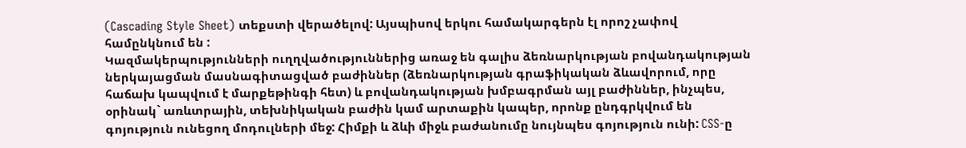(Cascading Style Sheet) տեքստի վերածելով: Այսպիսով երկու համակարգերն էլ որոշ չափով համընկնում են :
Կազմակերպությունների ուղղվածություններից առաջ են գալիս ձեռնարկության բովանդակության ներկայացման մասնագիտացված բաժիններ (ձեռնարկության գրաֆիկական ձևավորում, որը հաճախ կապվում է մարքեթինգի հետ) և բովանդակության խմբագրման այլ բաժիններ, ինչպես, օրինակ` առևտրային, տեխնիկական բաժին կամ արտաքին կապեր, որոնք ընդգրկվում են գոյություն ունեցող մոդուլների մեջ: Հիմքի և ձևի միջև բաժանումը նույնպես գոյություն ունի: CSS-ը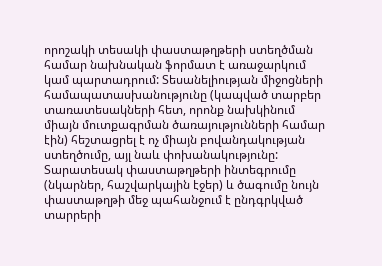որոշակի տեսակի փաստաթղթերի ստեղծման համար նախնական ֆորմատ է առաջարկում կամ պարտադրում: Տեսանելիության միջոցների համապատասխանությունը (կապված տարբեր տառատեսակների հետ, որոնք նախկինում միայն մուտքագրման ծառայությունների համար էին) հեշտացրել է ոչ միայն բովանդակության ստեղծումը, այլ նաև փոխանակությունը:
Տարատեսակ փաստաթղթերի ինտեգրումը (նկարներ, հաշվարկային էջեր) և ծագումը նույն փաստաթղթի մեջ պահանջում է ընդգրկված տարրերի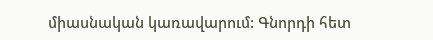միասնական կառավարում: Գնորդի հետ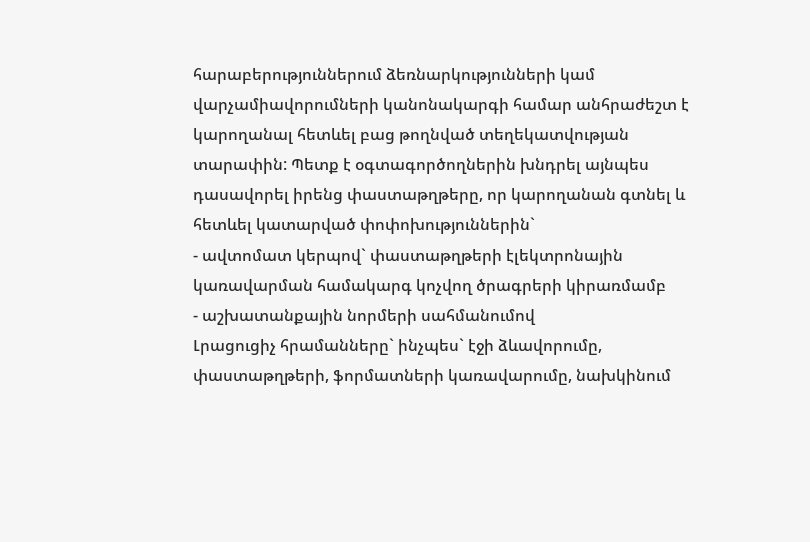հարաբերություններում ձեռնարկությունների կամ վարչամիավորումների կանոնակարգի համար անհրաժեշտ է կարողանալ հետևել բաց թողնված տեղեկատվության տարափին: Պետք է օգտագործողներին խնդրել այնպես դասավորել իրենց փաստաթղթերը, որ կարողանան գտնել և հետևել կատարված փոփոխություններին`
- ավտոմատ կերպով` փաստաթղթերի էլեկտրոնային կառավարման համակարգ կոչվող ծրագրերի կիրառմամբ
- աշխատանքային նորմերի սահմանումով
Լրացուցիչ հրամանները` ինչպես` էջի ձևավորումը, փաստաթղթերի, ֆորմատների կառավարումը, նախկինում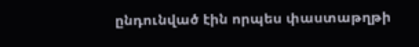ընդունված էին որպես փաստաթղթի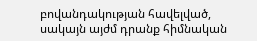բովանդակության հավելված, սակայն այժմ դրանք հիմնական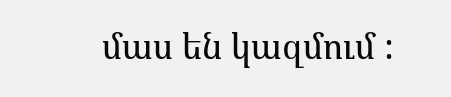մաս են կազմում :